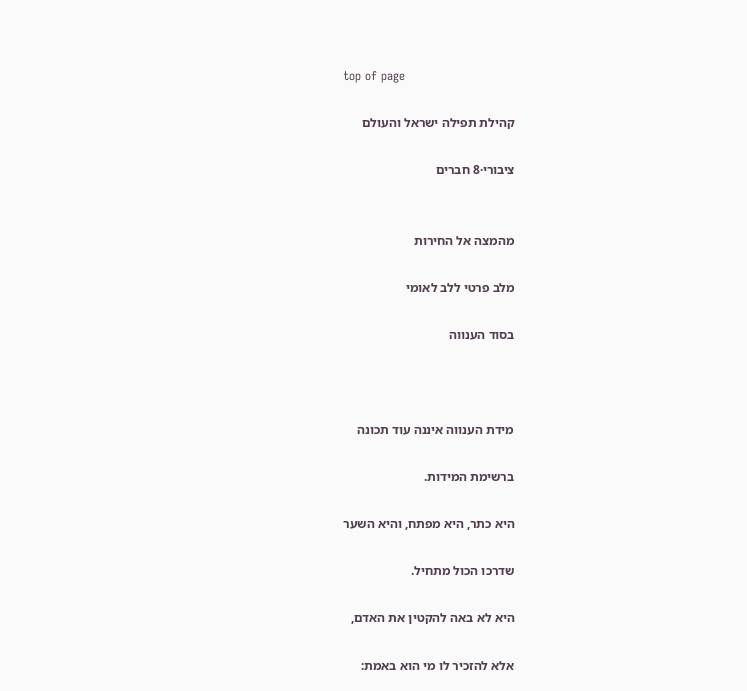top of page

קהילת תפילה ישראל והעולם

ציבורי·8 חברים


מהמצה אל החירות

מלב פרטי ללב לאומי

בסוד הענווה



מידת הענווה איננה עוד תכונה

ברשימת המידות.

היא כתר, היא מפתח, והיא השער

שדרכו הכול מתחיל.

היא לא באה להקטין את האדם,

אלא להזכיר לו מי הוא באמת: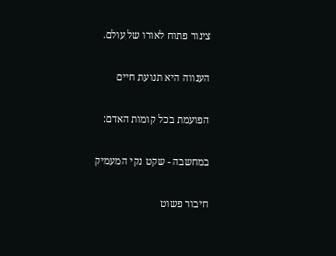צינור פתוח לאורו של עולם.

הענווה היא תנועת חיים

הפועמת בכל קומות האדם:

במחשבה - שקט נקי המעמיק

חיבור פשוט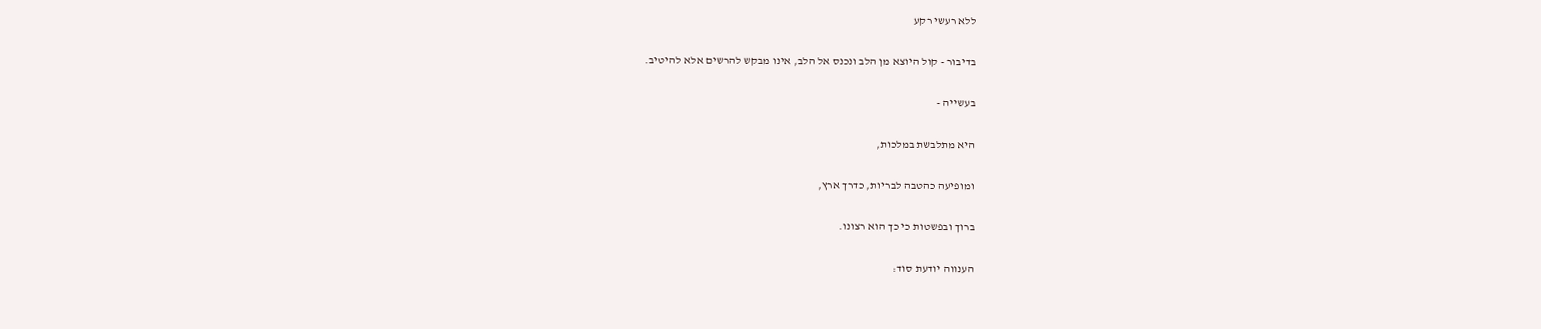ללא רעשי רקע

בדיבור - קול היוצא מן הלב ונכנס אל הלב, אינו מבקש להרשים אלא להיטיב.

בעשייה -

היא מתלבשת במלכות,

ומופיעה כהטבה לבריות, כדרך ארץ,

ברוך ובפשטות כי כך הוא רצונו.

הענווה יודעת סוד: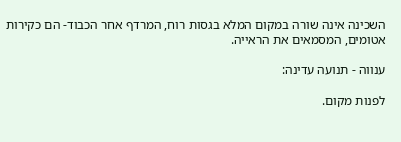השכינה אינה שורה במקום המלא בגסות רוח, המרדף אחר הכבוד- הם כקירות אטומים, המסמאים את הראייה.

ענווה - תנועה עדינה:

לפנות מקום.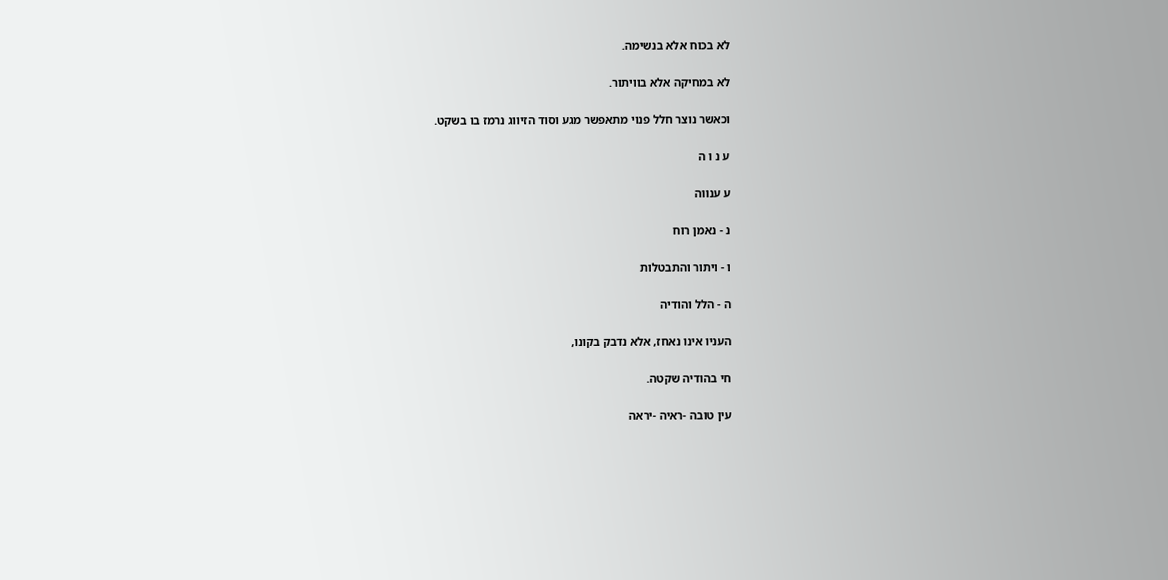לא בכוח אלא בנשימה.

לא במחיקה אלא בוויתור.

וכאשר נוצר חלל פנוי מתאפשר מגע וסוד הזיווג נרמז בו בשקט.

ע נ ו ה

ע ענווה

נ - נאמן רוח

ו - ויתור והתבטלות

ה - הלל והודיה

העניו אינו נאחז, אלא נדבק בקונו,

חי בהודיה שקטה.

עין טובה -ראיה -יראה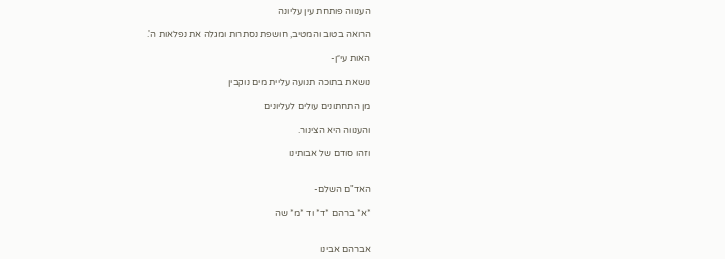הענווה פותחת עין עליונה

הרואה בטוב והמטיב, חושפת נסתרות ומגלה את נפלאות ה'.

האות עי״ן-

נושאת בתוכה תנועה עליית מים נוקבין

מן התחתונים עולים לעליונים

והענווה היא הצינור.

וזהו סודם של אבותינו


האד"ם השלם-

*א* ברהם *ד* וד *מ* שה


אברהם אבינו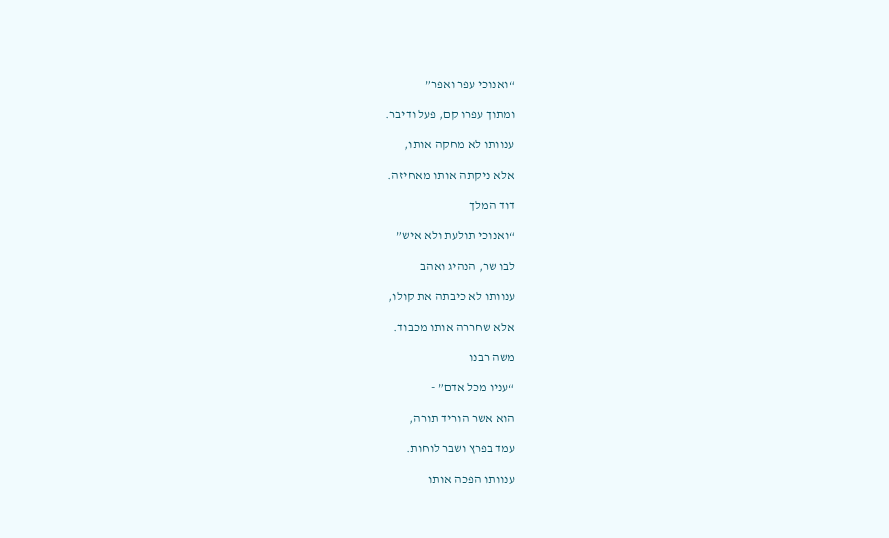“ואנוכי עפר ואפר”

ומתוך עפרו קם, פעל ודיבר.

ענוותו לא מחקה אותו,

אלא ניקתה אותו מאחיזה.

דוד המלך

“ואנוכי תולעת ולא איש”

לבו שר, הנהיג ואהב

ענוותו לא כיבתה את קולו,

אלא שחררה אותו מכבוד.

משה רבנו

“עניו מכל אדם” -

הוא אשר הוריד תורה,

עמד בפרץ ושבר לוחות.

ענוותו הפכה אותו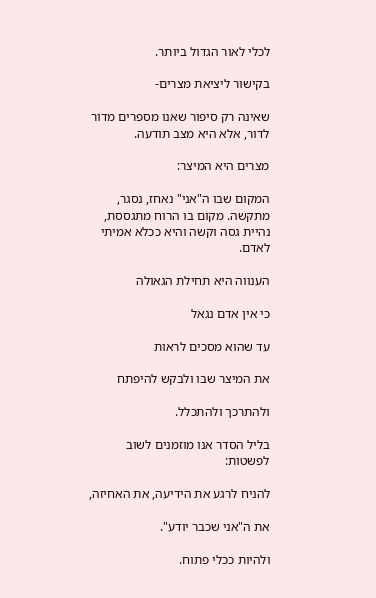לכלי לאור הגדול ביותר.

בקישור ליציאת מצרים-

שאינה רק סיפור שאנו מספרים מדור לדור, אלא היא מצב תודעה.

מצרים היא המיצר:

המקום שבו ה"אני" נאחז, נסגר, מתקשה. מקום בו הרוח מתגססת, נהיית גסה וקשה והיא ככלא אמיתי לאדם.

הענווה היא תחילת הגאולה

כי אין אדם נגאל

עד שהוא מסכים לראות

את המיצר שבו ולבקש להיפתח

ולהתרכך ולהתכלל.

בליל הסדר אנו מוזמנים לשוב לפשטות:

להניח לרגע את הידיעה, את האחיזה,

את ה"אני שכבר יודע".

ולהיות ככלי פתוח.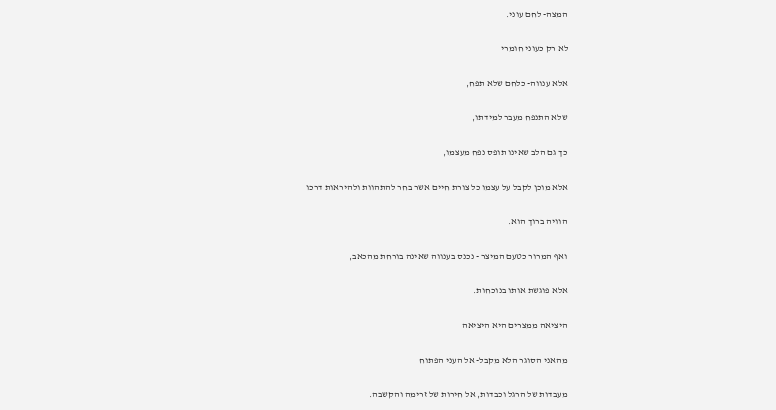המצה- לחם עוני.

לא רק כעוני חומרי

אלא ענווה- כלחם שלא תפח,

שלא התנפח מעבר למידתו,

כך גם הלב שאינו תופס נפח מעצמו,

אלא מוכן לקבל על עצמו כל צורת חיים אשר בחר להתהוות ולהיראות דרכו

הוויה ברוך הוא.

ואף המרור כטעם המיצר - נכנס בענווה שאינה בורחת מהכאב,

אלא פוגשת אותו בנוכחות.

היציאה ממצרים היא היציאה

מהאני הסוגר הלא מקבל- אל העני הפתוח

מעבדות של הרגל וכבדות, אל חירות של זרימה והקשבה.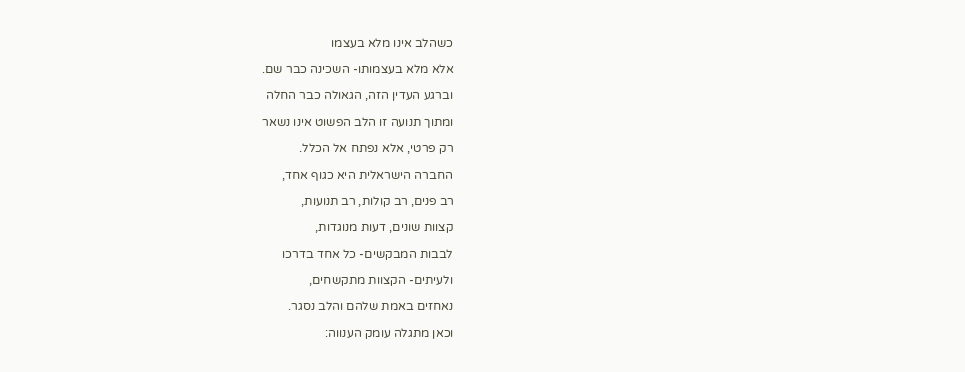כשהלב אינו מלא בעצמו

אלא מלא בעצמותו- השכינה כבר שם.

וברגע העדין הזה, הגאולה כבר החלה

ומתוך תנועה זו הלב הפשוט אינו נשאר

רק פרטי, אלא נפתח אל הכלל.

החברה הישראלית היא כגוף אחד,

רב פנים, רב קולות, רב תנועות,

קצוות שונים, דעות מנוגדות,

לבבות המבקשים- כל אחד בדרכו

ולעיתים- הקצוות מתקשחים,

נאחזים באמת שלהם והלב נסגר.

וכאן מתגלה עומק הענווה: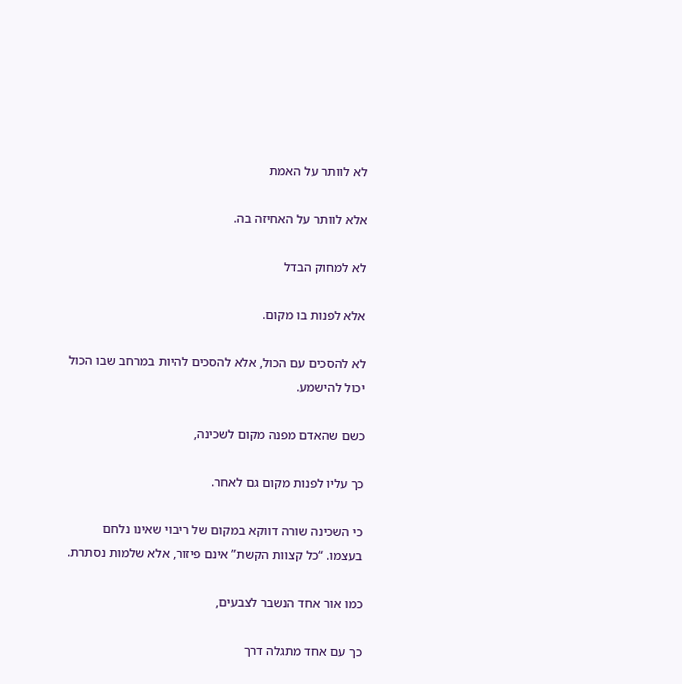לא לוותר על האמת

אלא לוותר על האחיזה בה.

לא למחוק הבדל

אלא לפנות בו מקום.

לא להסכים עם הכול, אלא להסכים להיות במרחב שבו הכול יכול להישמע.

כשם שהאדם מפנה מקום לשכינה,

כך עליו לפנות מקום גם לאחר.

כי השכינה שורה דווקא במקום של ריבוי שאינו נלחם בעצמו. “כל קצוות הקשת” אינם פיזור, אלא שלמות נסתרת.

כמו אור אחד הנשבר לצבעים,

כך עם אחד מתגלה דרך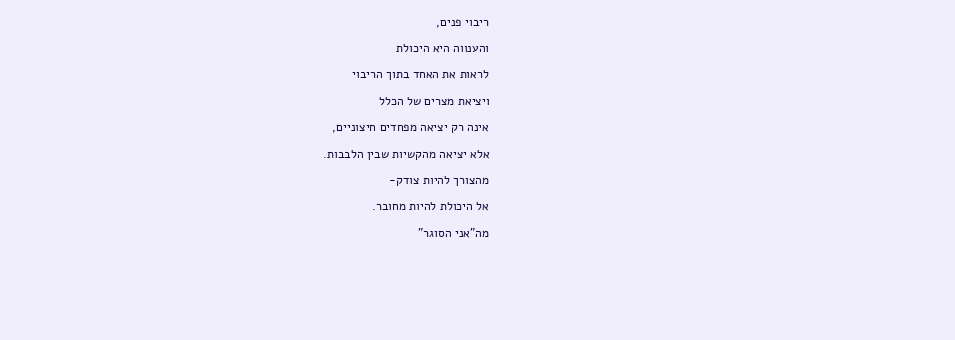ריבוי פנים,

והענווה היא היכולת

לראות את האחד בתוך הריבוי

ויציאת מצרים של הכלל

אינה רק יציאה מפחדים חיצוניים,

אלא יציאה מהקשיות שבין הלבבות.

מהצורך להיות צודק-

אל היכולת להיות מחובר.

מה"אני הסוגר"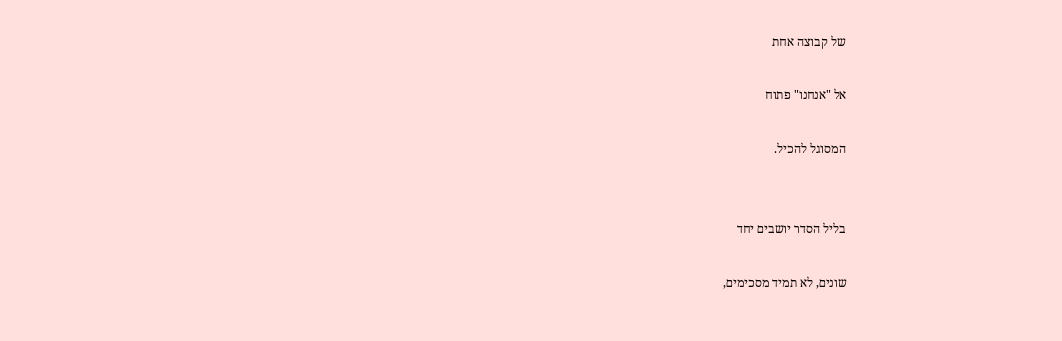של קבוצה אחת

אל "אנחנו" פתוח

המסוגל להכיל.


בליל הסדר יושבים יחד

שונים, לא תמיד מסכימים,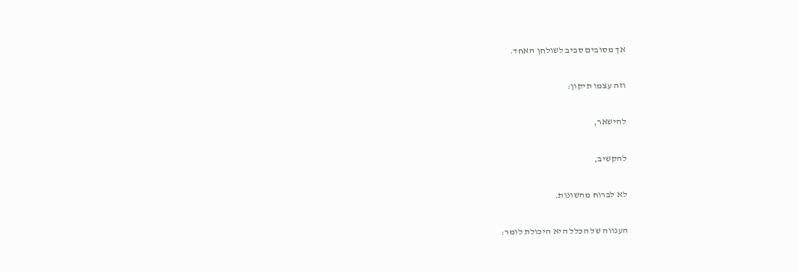אך מסובים סביב לשולחן האחד.

וזה עצמו תיקון:

להישאר,

להקשיב,

לא לברוח מהשונות.

הענווה של הכלל היא היכולת לומר: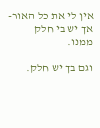אין לי את כל האור- אך יש בי חלק ממנו.

וגם בך יש חלק.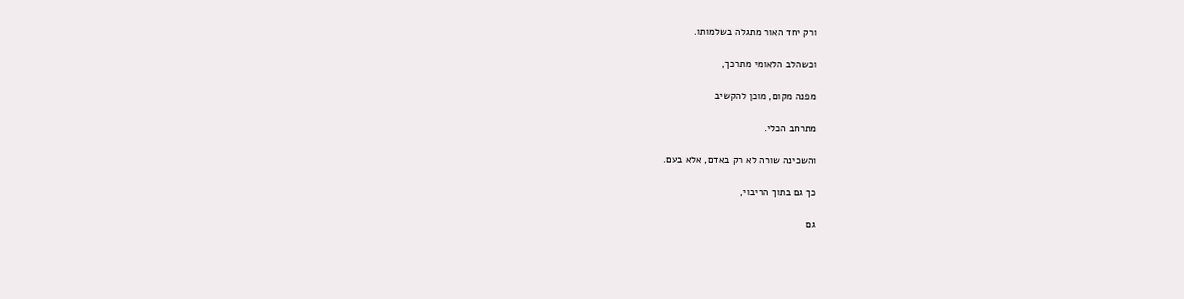ורק יחד האור מתגלה בשלמותו.

וכשהלב הלאומי מתרכך,

מפנה מקום, מוכן להקשיב

מתרחב הכלי.

והשכינה שורה לא רק באדם, אלא בעם.

כך גם בתוך הריבוי,

גם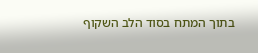בתוך המתח בסוד הלב השקוף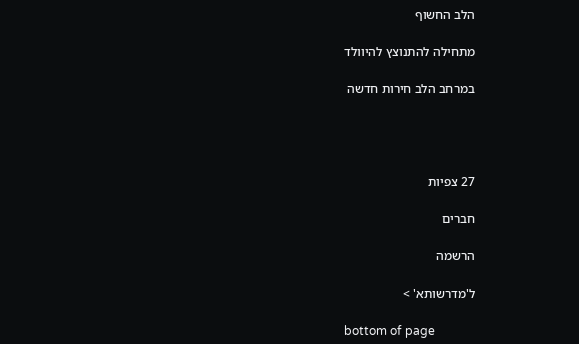הלב החשוף

מתחילה להתנוצץ להיוולד

במרחב הלב חירות חדשה




27 צפיות

חברים

הרשמה

ל'מדרשותא' >

bottom of page